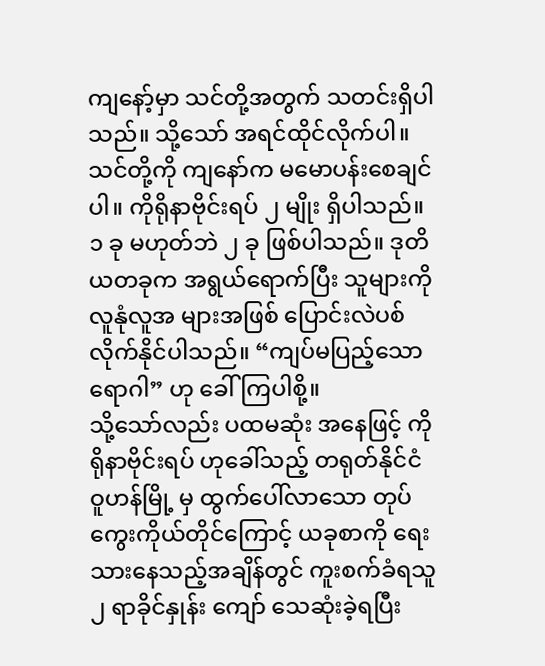ကျနော့်မှာ သင်တို့အတွက် သတင်းရှိပါသည်။ သို့သော် အရင်ထိုင်လိုက်ပါ။ သင်တို့ကို ကျနော်က မမောပန်းစေချင်ပါ။ ကိုရိုနာဗိုင်းရပ် ၂ မျိုး ရှိပါသည်။ ၁ ခု မဟုတ်ဘဲ ၂ ခု ဖြစ်ပါသည်။ ဒုတိယတခုက အရွယ်ရောက်ပြီး သူများကို လူနုံလူအ များအဖြစ် ပြောင်းလဲပစ်လိုက်နိုင်ပါသည်။ “ကျပ်မပြည့်သော ရောဂါ” ဟု ခေါ်ကြပါစို့။
သို့သော်လည်း ပထမဆုံး အနေဖြင့် ကိုရိုနာဗိုင်းရပ် ဟုခေါ်သည့် တရုတ်နိုင်ငံ ဝူဟန်မြို့ မှ ထွက်ပေါ်လာသော တုပ်ကွေးကိုယ်တိုင်ကြောင့် ယခုစာကို ရေးသားနေသည့်အချိန်တွင် ကူးစက်ခံရသူ ၂ ရာခိုင်နှုန်း ကျော် သေဆုံးခဲ့ရပြီး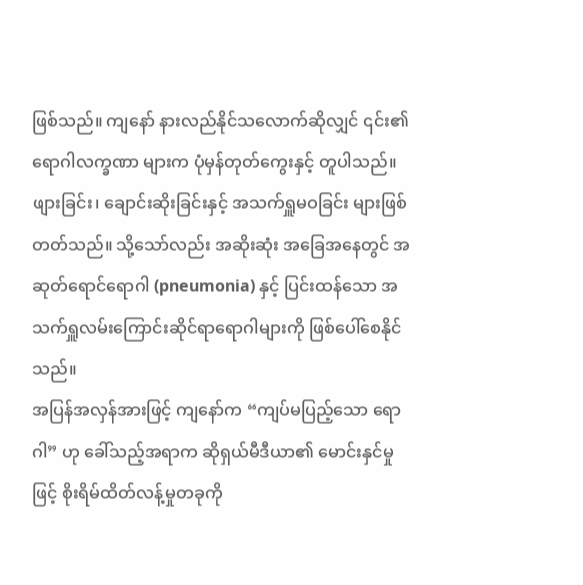ဖြစ်သည်။ ကျနော် နားလည်နိုင်သလောက်ဆိုလျှင် ၎င်း၏ ရောဂါလက္ခဏာ များက ပုံမှန်တုတ်ကွေးနှင့် တူပါသည်။ ဖျားခြင်း၊ ချောင်းဆိုးခြင်းနှင့် အသက်ရှူမဝခြင်း များဖြစ်တတ်သည်။ သို့သော်လည်း အဆိုးဆုံး အခြေအနေတွင် အဆုတ်ရောင်ရောဂါ (pneumonia) နှင့် ပြင်းထန်သော အသက်ရှူလမ်းကြောင်းဆိုင်ရာရောဂါများကို ဖြစ်ပေါ်စေနိုင်သည်။
အပြန်အလှန်အားဖြင့် ကျနော်က “ကျပ်မပြည့်သော ရောဂါ” ဟု ခေါ်သည့်အရာက ဆိုရှယ်မီဒီယာ၏ မောင်းနှင်မှုဖြင့် စိုးရိမ်ထိတ်လန့်မှုတခုကို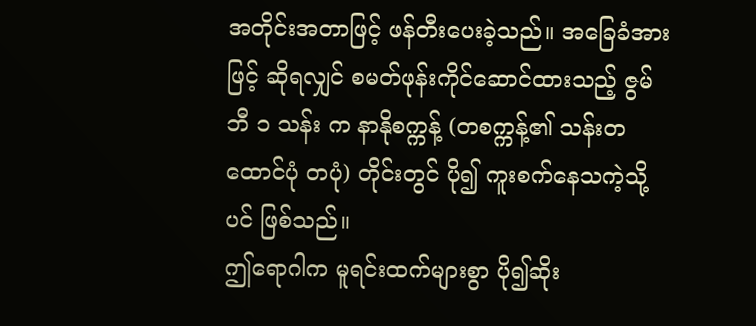အတိုင်းအတာဖြင့် ဖန်တီးပေးခဲ့သည်။ အခြေခံအားဖြင့် ဆိုရလျှင် စမတ်ဖုန်းကိုင်ဆောင်ထားသည့် ဇွမ်ဘီ ၁ သန်း က နာနိုစက္ကန့် (တစက္ကန့်၏ သန်းတထောင်ပုံ တပုံ) တိုင်းတွင် ပို၍ ကူးစက်နေသကဲ့သို့ပင် ဖြစ်သည်။
ဤရောဂါက မူရင်းထက်များစွာ ပို၍ဆိုး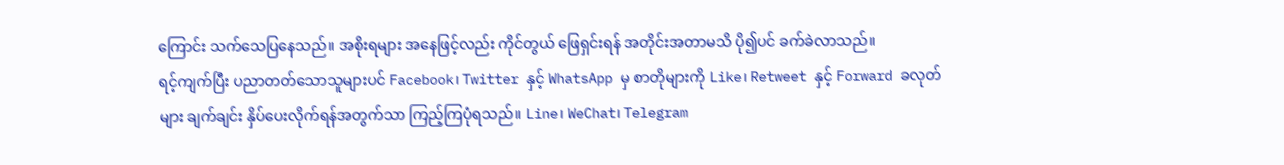ကြောင်း သက်သေပြနေသည်။ အစိုးရများ အနေဖြင့်လည်း ကိုင်တွယ် ဖြေရှင်းရန် အတိုင်းအတာမသိ ပို၍ပင် ခက်ခဲလာသည်။
ရင့်ကျက်ပြီး ပညာတတ်သောသူများပင် Facebook၊ Twitter နှင့် WhatsApp မှ စာတိုများကို Like၊ Retweet နှင့် Forward ခလုတ်များ ချက်ချင်း နှိပ်ပေးလိုက်ရန်အတွက်သာ ကြည့်ကြပုံရသည်။ Line၊ WeChat၊ Telegram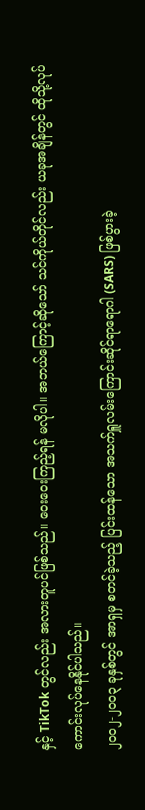နှင့် TikTok တွင်လည်း အလားတူပင်ဖြစ်သည်။ ဝေးဝေးကြည့်ရန် မလိုပါ။ အဘယ်ကြောင့်ဆိုသော် သင်ကိုယ်တိုင်လည်း ယခုအချိန်တွင် ထိုသို့လုပ်ကောင်းလုပ်နေနိုင်ပါသည်။
၂၀၀၂-၂၀၀၃ ခုနှစ်တွင် အာရှမှ စတင်ခဲ့သည့် ပြင်းထန်သော အသက်ရှူလမ်းကြောင်းဆိုင်ရာရောဂါ (SARS) ဖြစ်ပွားခဲ့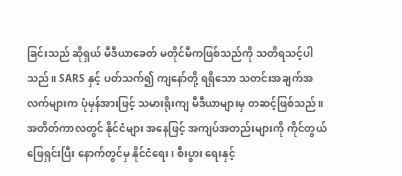ခြင်းသည် ဆိုရှယ် မီဒီယာခေတ် မတိုင်မီကဖြစ်သည်ကို သတိရသင့်ပါသည်။ SARS နှင့် ပတ်သက်၍ ကျနော်တို့ ရရှိသော သတင်းအချက်အလက်များက ပုံမှန်အားဖြင့် သမားရိုးကျ မီဒီယာများမှ တဆင့်ဖြစ်သည်။
အတိတ်ကာလတွင် နိုင်ငံများ အနေဖြင့် အကျပ်အတည်းများကို ကိုင်တွယ်ဖြေရှင်းပြီး နောက်တွင်မှ နိုင်ငံရေး၊ စီးပွား ရေးနှင့်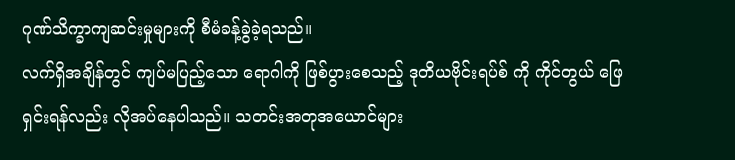ဂုဏ်သိက္ခာကျဆင်းမှုများကို စီမံခန့်ခွဲခဲ့ရသည်။
လက်ရှိအချိန်တွင် ကျပ်မပြည့်သော ရောဂါကို ဖြစ်ပွားစေသည့် ဒုတိယဗိုင်းရပ်စ် ကို ကိုင်တွယ် ဖြေရှင်းရန်လည်း လိုအပ်နေပါသည်။ သတင်းအတုအယောင်များ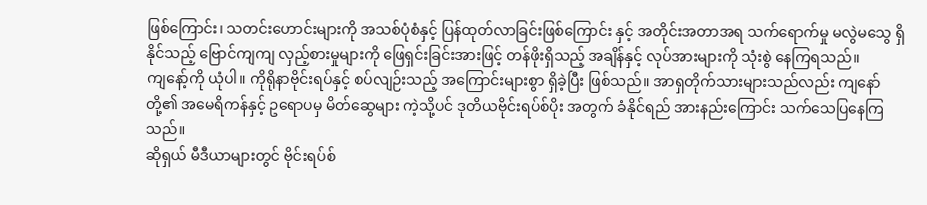ဖြစ်ကြောင်း၊ သတင်းဟောင်းများကို အသစ်ပုံစံနှင့် ပြန်ထုတ်လာခြင်းဖြစ်ကြောင်း နှင့် အတိုင်းအတာအရ သက်ရောက်မှု မလွဲမသွေ ရှိနိုင်သည့် ဗြောင်ကျကျ လှည့်စားမှုများကို ဖြေရှင်းခြင်းအားဖြင့် တန်ဖိုးရှိသည့် အချိန်နှင့် လုပ်အားများကို သုံးစွဲ နေကြရသည်။
ကျနော့်ကို ယုံပါ။ ကိုရိုနာဗိုင်းရပ်နှင့် စပ်လျဉ်းသည့် အကြောင်းများစွာ ရှိခဲ့ပြီး ဖြစ်သည်။ အာရှတိုက်သားများသည်လည်း ကျနော်တို့၏ အမေရိကန်နှင့် ဥရောပမှ မိတ်ဆွေများ ကဲ့သို့ပင် ဒုတိယဗိုင်းရပ်စ်ပိုး အတွက် ခံနိုင်ရည် အားနည်းကြောင်း သက်သေပြနေကြသည်။
ဆိုရှယ် မီဒီယာများတွင် ဗိုင်းရပ်စ်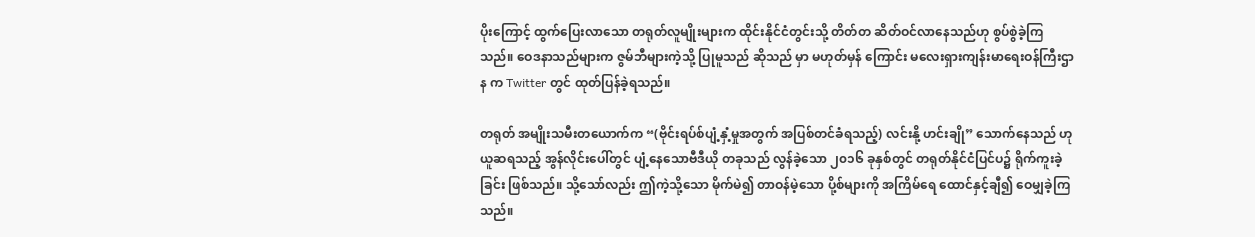ပိုးကြောင့် ထွက်ပြေးလာသော တရုတ်လူမျိုးများက ထိုင်းနိုင်ငံတွင်းသို့ တိတ်တ ဆိတ်ဝင်လာနေသည်ဟု စွပ်စွဲခဲ့ကြသည်။ ဝေဒနာသည်များက ဇွမ်ဘီများကဲ့သို့ ပြုမူသည် ဆိုသည် မှာ မဟုတ်မှန် ကြောင်း မလေးရှားကျန်းမာရေးဝန်ကြီးဌာန က Twitter တွင် ထုတ်ပြန်ခဲ့ရသည်။

တရုတ် အမျိုးသမီးတယောက်က “(ဗိုင်းရပ်စ်ပျံ့နှံ့မှုအတွက် အပြစ်တင်ခံရသည့်) လင်းနို့ ဟင်းချို” သောက်နေသည် ဟု ယူဆရသည့် အွန်လိုင်းပေါ်တွင် ပျံ့နေသောဗီဒီယို တခုသည် လွန်ခဲ့သော ၂၀၁၆ ခုနှစ်တွင် တရုတ်နိုင်ငံပြင်ပ၌ ရိုက်ကူးခဲ့ခြင်း ဖြစ်သည်။ သို့သော်လည်း ဤကဲ့သို့သော မိုက်မဲ၍ တာဝန်မဲ့သော ပို့စ်များကို အကြိမ်ရေ ထောင်နှင့်ချီ၍ ဝေမျှခဲ့ကြသည်။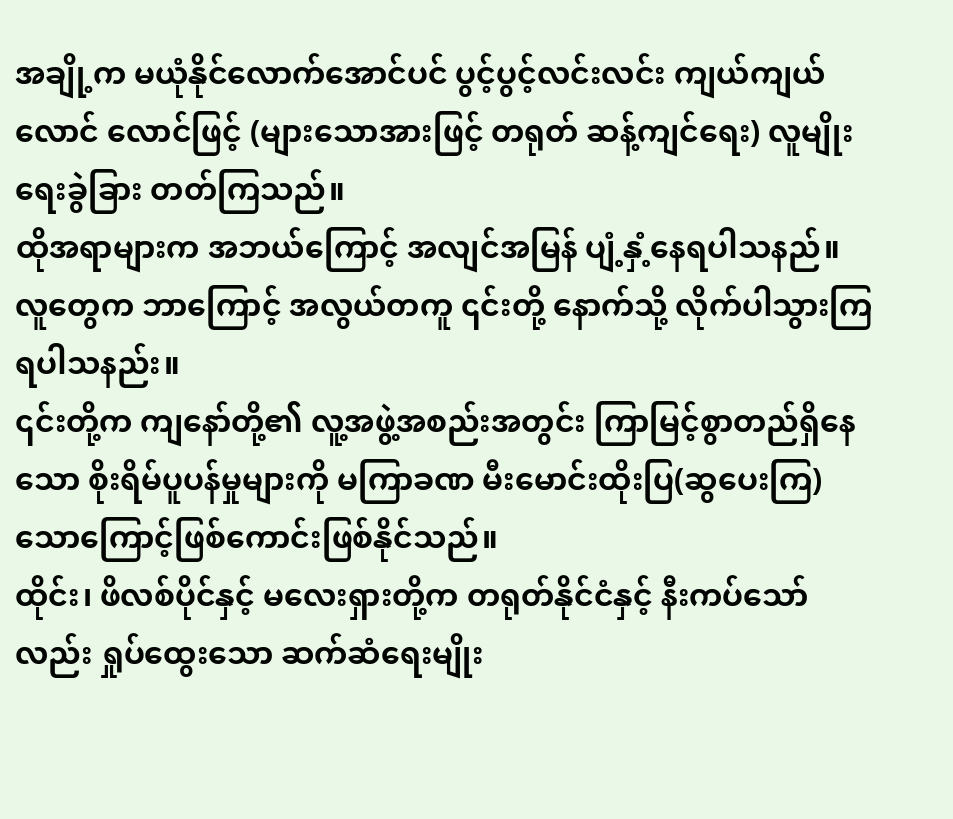အချို့က မယုံနိုင်လောက်အောင်ပင် ပွင့်ပွင့်လင်းလင်း ကျယ်ကျယ်လောင် လောင်ဖြင့် (များသောအားဖြင့် တရုတ် ဆန့်ကျင်ရေး) လူမျိုးရေးခွဲခြား တတ်ကြသည်။
ထိုအရာများက အဘယ်ကြောင့် အလျင်အမြန် ပျံ့နှံ့နေရပါသနည်။ လူတွေက ဘာကြောင့် အလွယ်တကူ ၎င်းတို့ နောက်သို့ လိုက်ပါသွားကြရပါသနည်း။
၎င်းတို့က ကျနော်တို့၏ လူ့အဖွဲ့အစည်းအတွင်း ကြာမြင့်စွာတည်ရှိနေသော စိုးရိမ်ပူပန်မှုများကို မကြာခဏ မီးမောင်းထိုးပြ(ဆွပေးကြ) သောကြောင့်ဖြစ်ကောင်းဖြစ်နိုင်သည်။
ထိုင်း၊ ဖိလစ်ပိုင်နှင့် မလေးရှားတို့က တရုတ်နိုင်ငံနှင့် နီးကပ်သော်လည်း ရှုပ်ထွေးသော ဆက်ဆံရေးမျိုး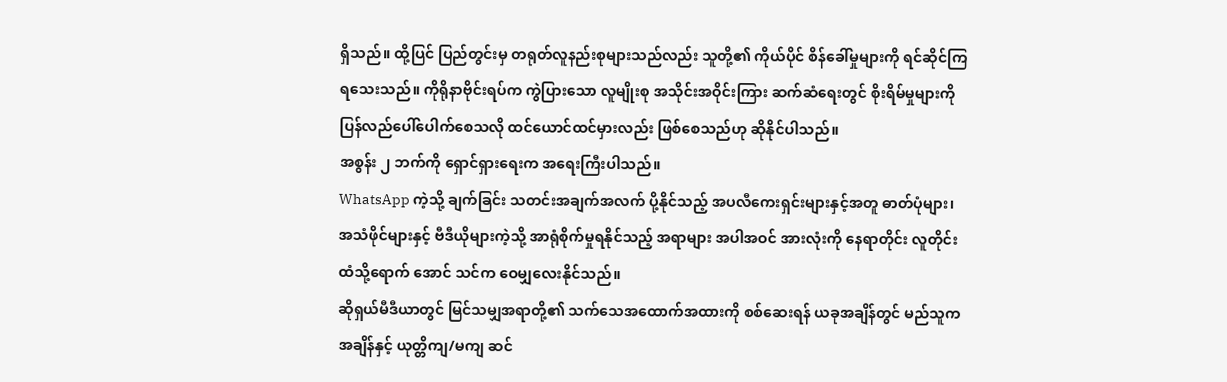ရှိသည်။ ထို့ပြင် ပြည်တွင်းမှ တရုတ်လူနည်းစုများသည်လည်း သူတို့၏ ကိုယ်ပိုင် စိန်ခေါ်မှုများကို ရင်ဆိုင်ကြရသေးသည်။ ကိုရိုနာဗိုင်းရပ်က ကွဲပြားသော လူမျိုးစု အသိုင်းအဝိုင်းကြား ဆက်ဆံရေးတွင် စိုးရိမ်မှုများကို ပြန်လည်ပေါ်ပေါက်စေသလို ထင်ယောင်ထင်မှားလည်း ဖြစ်စေသည်ဟု ဆိုနိုင်ပါသည်။
အစွန်း ၂ ဘက်ကို ရှောင်ရှားရေးက အရေးကြီးပါသည်။
WhatsApp ကဲ့သို့ ချက်ခြင်း သတင်းအချက်အလက် ပို့နိုင်သည့် အပလီကေးရှင်းများနှင့်အတူ ဓာတ်ပုံများ၊ အသံဖိုင်များနှင့် ဗီဒီယိုများကဲ့သို့ အာရုံစိုက်မှုရနိုင်သည့် အရာများ အပါအဝင် အားလုံးကို နေရာတိုင်း လူတိုင်းထံသို့ရောက် အောင် သင်က ဝေမျှလေးနိုင်သည်။
ဆိုရှယ်မီဒီယာတွင် မြင်သမျှအရာတို့၏ သက်သေအထောက်အထားကို စစ်ဆေးရန် ယခုအချိန်တွင် မည်သူက အချိန်နှင့် ယုတ္တိကျ/မကျ ဆင်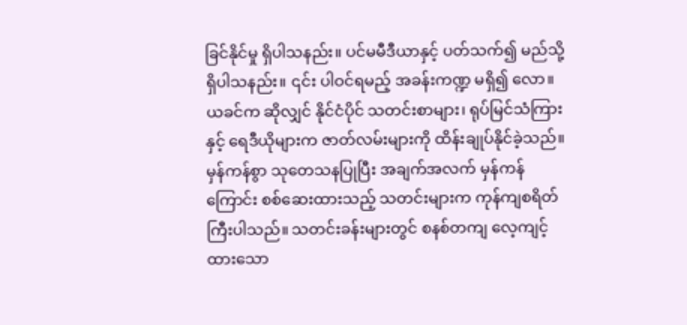ခြင်နိုင်မှု ရှိပါသနည်း။ ပင်မမီဒီယာနှင့် ပတ်သက်၍ မည်သို့ ရှိပါသနည်း။ ၎င်း ပါဝင်ရမည့် အခန်းကဏ္ဍ မရှိ၍ လော။
ယခင်က ဆိုလျှင် နိုင်ငံပိုင် သတင်းစာများ၊ ရုပ်မြင်သံကြားနှင့် ရေဒီယိုများက ဇာတ်လမ်းများကို ထိန်းချုပ်နိုင်ခဲ့သည်။ မှန်ကန်စွာ သုတေသနပြုပြီး အချက်အလက် မှန်ကန်ကြောင်း စစ်ဆေးထားသည့် သတင်းများက ကုန်ကျစရိတ် ကြီးပါသည်။ သတင်းခန်းများတွင် စနစ်တကျ လေ့ကျင့်ထားသော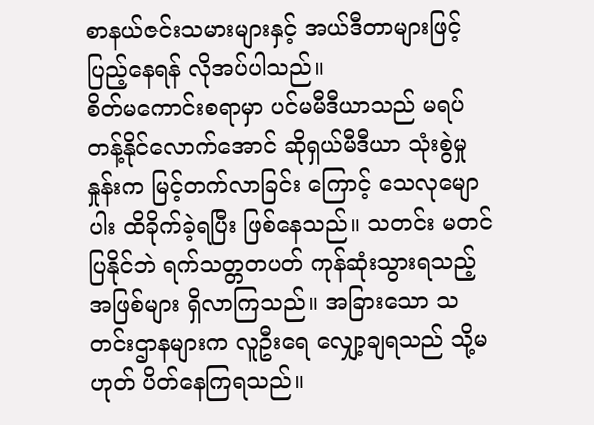စာနယ်ဇင်းသမားများနှင့် အယ်ဒီတာများဖြင့် ပြည့်နေရန် လိုအပ်ပါသည်။
စိတ်မကောင်းစရာမှာ ပင်မမီဒီယာသည် မရပ်တန့်နိုင်လောက်အောင် ဆိုရှယ်မီဒီယာ သုံးစွဲမှုနှုန်းက မြင့်တက်လာခြင်း ကြောင့် သေလုမျောပါး ထိခိုက်ခဲ့ရပြီး ဖြစ်နေသည်။ သတင်း မတင်ပြနိုင်ဘဲ ရက်သတ္တတပတ် ကုန်ဆုံးသွားရသည့် အဖြစ်များ ရှိလာကြသည်။ အခြားသော သတင်းဌာနများက လူဦးရေ လျှော့ချရသည် သို့မဟုတ် ပိတ်နေကြရသည်။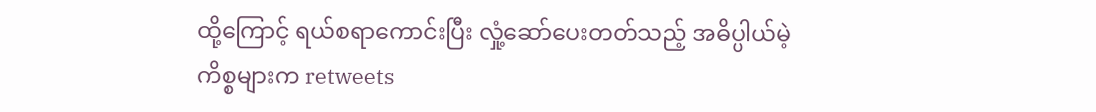ထို့ကြောင့် ရယ်စရာကောင်းပြီး လှုံ့ဆော်ပေးတတ်သည့် အဓိပ္ပါယ်မဲ့ကိစ္စများက retweets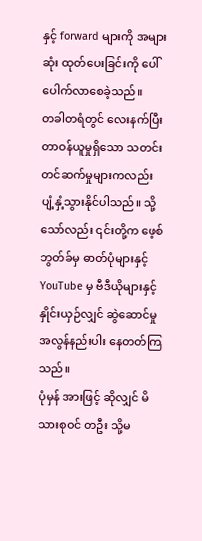နှင့် forward များကို အများဆုံး ထုတ်ပေးခြင်းကို ပေါ်ပေါက်လာစေခဲ့သည်။
တခါတရံတွင် လေးနက်ပြီး တာဝန်ယူမှုရှိသော သတင်းတင်ဆက်မှုများကလည်း ပျံ့နှံ့သွားနိုင်ပါသည်။ သို့သော်လည်း ၎င်းတို့က ဖေ့စ်ဘွတ်ခ်မှ ဓာတ်ပုံများနှင့် YouTube မှ ဗီဒီယိုများနှင့် နှိုင်းယှဉ်လျှင် ဆွဲဆောင်မှု အလွန်နည်းပါး နေတတ်ကြသည်။
ပုံမှန် အားဖြင့် ဆိုလျှင် မိသားစုဝင် တဦး သို့မ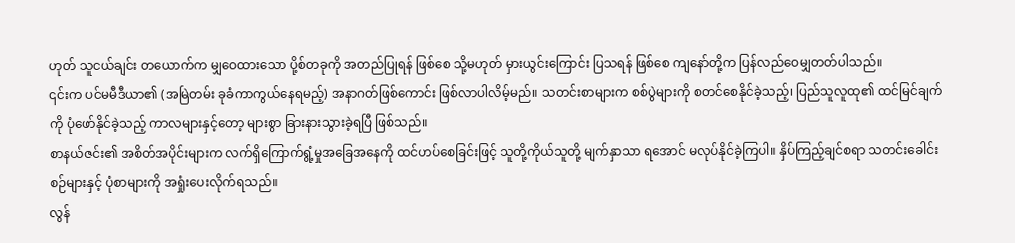ဟုတ် သူငယ်ချင်း တယောက်က မျှဝေထားသော ပို့စ်တခုကို အတည်ပြုရန် ဖြစ်စေ သို့မဟုတ် မှားယွင်းကြောင်း ပြသရန် ဖြစ်စေ ကျနော်တို့က ပြန်လည်ဝေမျှတတ်ပါသည်။
၎င်းက ပင်မမီဒီယာ၏ (အမြဲတမ်း ခုခံကာကွယ်နေရမည့်) အနာဂတ်ဖြစ်ကောင်း ဖြစ်လာပါလိမ့်မည်။ သတင်းစာများက စစ်ပွဲများကို စတင်စေနိုင်ခဲ့သည့်၊ ပြည်သူလူထု၏ ထင်မြင်ချက်ကို ပုံဖော်နိုင်ခဲ့သည့် ကာလများနှင့်တော့ များစွာ ခြားနားသွားခဲ့ရပြီ ဖြစ်သည်။
စာနယ်ဇင်း၏ အစိတ်အပိုင်းများက လက်ရှိကြောက်ရွံ့မှုအခြေအနေကို ထင်ဟပ်စေခြင်းဖြင့် သူတို့ကိုယ်သူတို့ မျက်နှာသာ ရအောင် မလုပ်နိုင်ခဲ့ကြပါ။ နှိပ်ကြည့်ချင်စရာ သတင်းခေါင်းစဉ်များနှင့် ပုံစာများကို အရှုံးပေးလိုက်ရသည်။
လွန်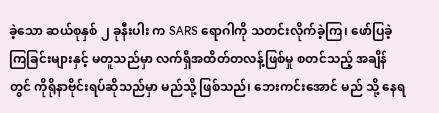ခဲ့သော ဆယ်စုနှစ် ၂ ခုနီးပါး က SARS ရောဂါကို သတင်းလိုက်ခဲ့ကြ၊ ဖော်ပြခဲ့ကြခြင်းများနှင့် မတူသည်မှာ လက်ရှိအထိတ်တလန့်ဖြစ်မှု စတင်သည့် အချိန်တွင် ကိုရိုနာဗိုင်းရပ်ဆိုသည်မှာ မည်သို့ ဖြစ်သည်၊ ဘေးကင်းအောင် မည် သို့ နေရ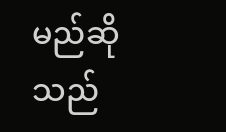မည်ဆိုသည်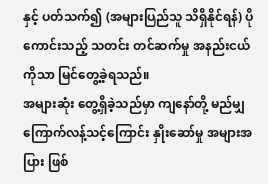နှင့် ပတ်သက်၍ (အများပြည်သူ သိရှိနိုင်ရန်) ပိုကောင်းသည့် သတင်း တင်ဆက်မှု အနည်းငယ်ကိုသာ မြင်တွေ့ခဲ့ရသည်။
အများဆုံး တွေ့ရှိခဲ့သည်မှာ ကျနော်တို့ မည်မျှ ကြောက်လန့်သင့်ကြောင်း နှိုးဆော်မှု အများအပြား ဖြစ်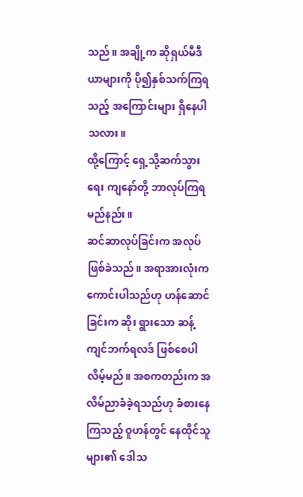သည်။ အချို့က ဆိုရှယ်မီဒီယာများကို ပို၍နှစ်သက်ကြရသည့် အကြောင်းများ ရှိနေပါသလား။
ထို့ကြောင့် ရှေ့သို့ဆက်သွားရေး ကျနော်တို့ ဘာလုပ်ကြရမည်နည်း။
ဆင်ဆာလုပ်ခြင်းက အလုပ်ဖြစ်ခဲသည်။ အရာအားလုံးက ကောင်းပါသည်ဟု ဟန်ဆောင်ခြင်းက ဆိုး ရွားသော ဆန့် ကျင်ဘက်ရလဒ် ဖြစ်စေပါလိမ့်မည်။ အစကတည်းက အလိမ်ညာခံခဲ့ရသည်ဟု ခံစားနေကြသည့် ဝူဟန်တွင် နေထိုင်သူများ၏ ဒေါသ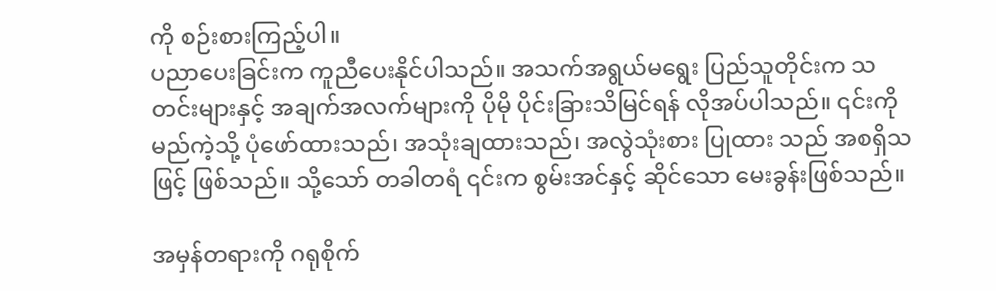ကို စဉ်းစားကြည့်ပါ။
ပညာပေးခြင်းက ကူညီပေးနိုင်ပါသည်။ အသက်အရွယ်မရွေး ပြည်သူတိုင်းက သတင်းများနှင့် အချက်အလက်များကို ပိုမို ပိုင်းခြားသိမြင်ရန် လိုအပ်ပါသည်။ ၎င်းကို မည်ကဲ့သို့ ပုံဖော်ထားသည်၊ အသုံးချထားသည်၊ အလွဲသုံးစား ပြုထား သည် အစရှိသဖြင့် ဖြစ်သည်။ သို့သော် တခါတရံ ၎င်းက စွမ်းအင်နှင့် ဆိုင်သော မေးခွန်းဖြစ်သည်။

အမှန်တရားကို ဂရုစိုက်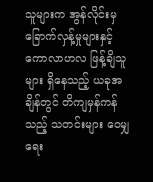သူများက အွန်လိုင်းမှ ခြောက်လှန့်မှုများနှင့် ကောလာဟလ ဖြန့်ချိသူများ ရှိနေသည့် ယခုအချိန်တွင် တိကျမှန်ကန်သည့် သတင်းများ ဝေမျှရေး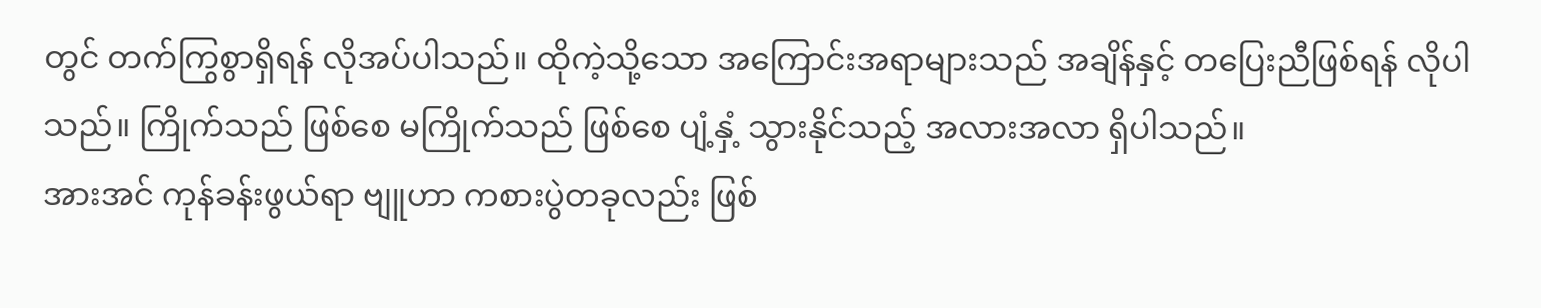တွင် တက်ကြွစွာရှိရန် လိုအပ်ပါသည်။ ထိုကဲ့သို့သော အကြောင်းအရာများသည် အချိန်နှင့် တပြေးညီဖြစ်ရန် လိုပါသည်။ ကြိုက်သည် ဖြစ်စေ မကြိုက်သည် ဖြစ်စေ ပျံ့နှံ့ သွားနိုင်သည့် အလားအလာ ရှိပါသည်။
အားအင် ကုန်ခန်းဖွယ်ရာ ဗျူဟာ ကစားပွဲတခုလည်း ဖြစ်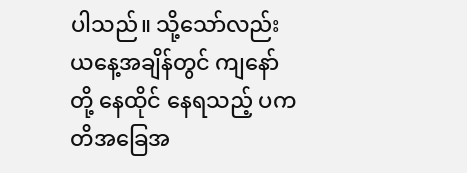ပါသည်။ သို့သော်လည်း ယနေ့အချိန်တွင် ကျနော်တို့ နေထိုင် နေရသည့် ပကတိအခြေအ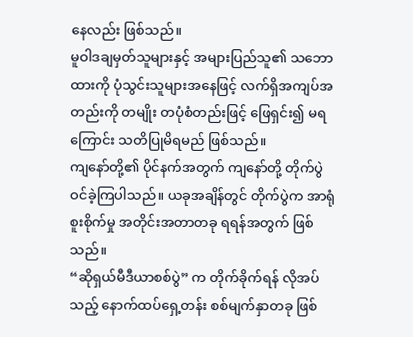နေလည်း ဖြစ်သည်။
မူဝါဒချမှတ်သူများနှင့် အများပြည်သူ၏ သဘောထားကို ပုံသွင်းသူများအနေဖြင့် လက်ရှိအကျပ်အတည်းကို တမျိုး တပုံစံတည်းဖြင့် ဖြေရှင်း၍ မရကြောင်း သတိပြုမိရမည် ဖြစ်သည်။
ကျနော်တို့၏ ပိုင်နက်အတွက် ကျနော်တို့ တိုက်ပွဲဝင်ခဲ့ကြပါသည်။ ယခုအချိန်တွင် တိုက်ပွဲက အာရုံစူးစိုက်မှု အတိုင်းအတာတခု ရရန်အတွက် ဖြစ်သည်။
“ဆိုရှယ်မီဒီယာစစ်ပွဲ” က တိုက်ခိုက်ရန် လိုအပ်သည့် နောက်ထပ်ရှေ့တန်း စစ်မျက်နှာတခု ဖြစ်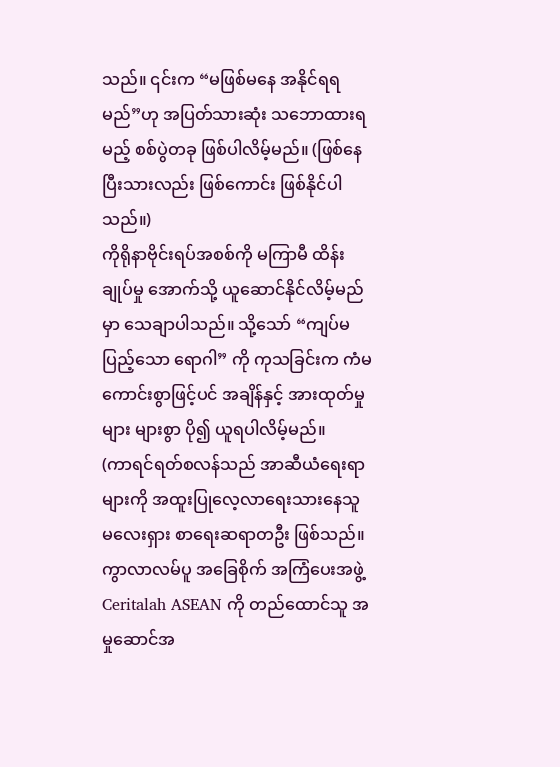သည်။ ၎င်းက “မဖြစ်မနေ အနိုင်ရရမည်”ဟု အပြတ်သားဆုံး သဘောထားရမည့် စစ်ပွဲတခု ဖြစ်ပါလိမ့်မည်။ (ဖြစ်နေပြီးသားလည်း ဖြစ်ကောင်း ဖြစ်နိုင်ပါသည်။)
ကိုရိုနာဗိုင်းရပ်အစစ်ကို မကြာမီ ထိန်းချုပ်မှု အောက်သို့ ယူဆောင်နိုင်လိမ့်မည်မှာ သေချာပါသည်။ သို့သော် “ကျပ်မပြည့်သော ရောဂါ” ကို ကုသခြင်းက ကံမကောင်းစွာဖြင့်ပင် အချိန်နှင့် အားထုတ်မှုများ များစွာ ပို၍ ယူရပါလိမ့်မည်။
(ကာရင်ရတ်စလန်သည် အာဆီယံရေးရာများကို အထူးပြုလေ့လာရေးသားနေသူ မလေးရှား စာရေးဆရာတဦး ဖြစ်သည်။ ကွာလာလမ်ပူ အခြေစိုက် အကြံပေးအဖွဲ့ Ceritalah ASEAN ကို တည်ထောင်သူ အမှုဆောင်အ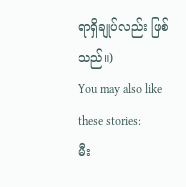ရာရှိချုပ်လည်း ဖြစ်သည်။)
You may also like these stories:
မီး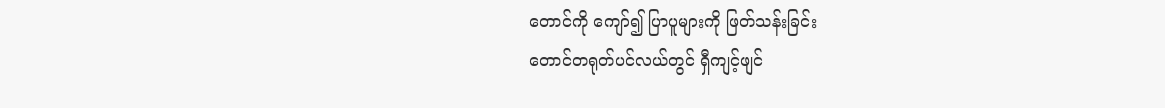တောင်ကို ကျော်၍ ပြာပူများကို ဖြတ်သန်းခြင်း
တောင်တရုတ်ပင်လယ်တွင် ရှီကျင့်ဖျင်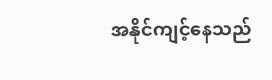အနိုင်ကျင့်နေသည်